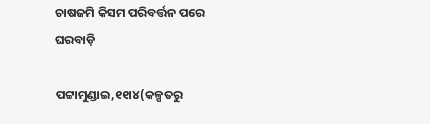ଚାଷଜମି କିସମ ପରିବର୍ତ୍ତନ ପରେ ଘରବାଡ଼ି

ପଟ୍ଟାମୁଣ୍ଡାଇ,୧୧ା୪(କଳ୍ପତରୁ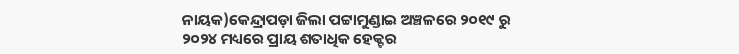ନାୟକ)କେନ୍ଦ୍ରାପଡ଼ା ଜିଲା ପଟ୍ଟାମୁଣ୍ଡାଇ ଅଞ୍ଚଳରେ ୨୦୧୯ ରୁ ୨୦୨୪ ମଧ୍ୟରେ ପ୍ରାୟ ଶତାଧିକ ହେକ୍ଟର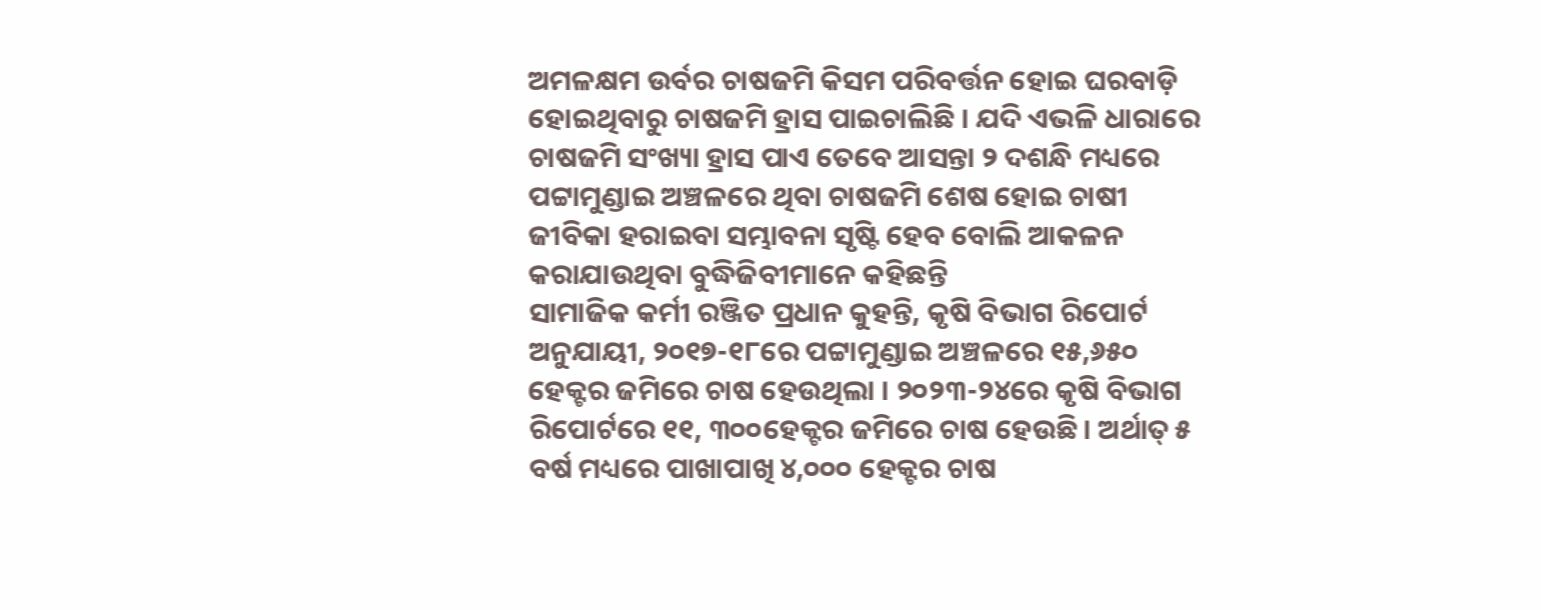ଅମଳକ୍ଷମ ଉର୍ବର ଚାଷଜମି କିସମ ପରିବର୍ତ୍ତନ ହୋଇ ଘରବାଡ଼ି ହୋଇଥିବାରୁ ଚାଷଜମି ହ୍ରାସ ପାଇଚାଲିଛି । ଯଦି ଏଭଳି ଧାରାରେ ଚାଷଜମି ସଂଖ୍ୟା ହ୍ରାସ ପାଏ ତେବେ ଆସନ୍ତା ୨ ଦଶନ୍ଧି ମଧ୍ୟରେ ପଟ୍ଟାମୁଣ୍ଡାଇ ଅଞ୍ଚଳରେ ଥିବା ଚାଷଜମି ଶେଷ ହୋଇ ଚାଷୀ ଜୀବିକା ହରାଇବା ସମ୍ଭାବନା ସୃଷ୍ଟି ହେବ ବୋଲି ଆକଳନ କରାଯାଉଥିବା ବୁଦ୍ଧିଜିବୀମାନେ କହିଛନ୍ତି
ସାମାଜିକ କର୍ମୀ ରଞ୍ଜିତ ପ୍ରଧାନ କୁହନ୍ତି, କୃଷି ବିଭାଗ ରିପୋର୍ଟ ଅନୁଯାୟୀ, ୨୦୧୭-୧୮ରେ ପଟ୍ଟାମୁଣ୍ଡାଇ ଅଞ୍ଚଳରେ ୧୫,୬୫୦ ହେକ୍ଟର ଜମିରେ ଚାଷ ହେଉଥିଲା । ୨୦୨୩-୨୪ରେ କୃଷି ବିଭାଗ ରିପୋର୍ଟରେ ୧୧, ୩୦୦ହେକ୍ଟର ଜମିରେ ଚାଷ ହେଉଛି । ଅର୍ଥାତ୍‌ ୫ ବର୍ଷ ମଧ୍ୟରେ ପାଖାପାଖି ୪,୦୦୦ ହେକ୍ଟର ଚାଷ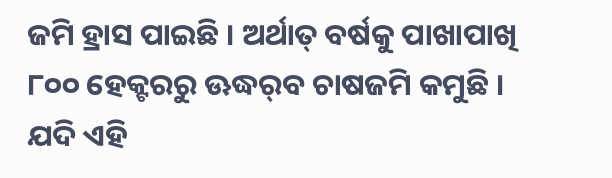ଜମି ହ୍ରାସ ପାଇଛି । ଅର୍ଥାତ୍‌ ବର୍ଷକୁ ପାଖାପାଖି ୮୦୦ ହେକ୍ଟରରୁ ଊଦ୍ଧର୍‌ବ ଚାଷଜମି କମୁଛି । ଯଦି ଏହି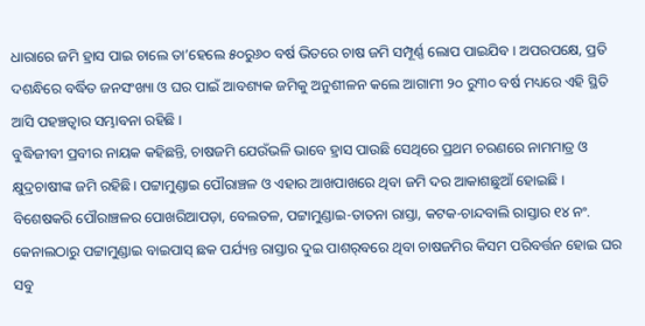ଧାରାରେ ଜମି ହ୍ରାସ ପାଇ ଚାଲେ ତା’ହେଲେ ୫୦ରୁ୬୦ ବର୍ଷ ଭିତରେ ଚାଷ ଜମି ସମ୍ପୂର୍ଣ୍ଣ ଲୋପ ପାଇଯିବ । ଅପରପକ୍ଷେ, ପ୍ରତି ଦଶନ୍ଧିରେ ବର୍ଦ୍ଧିତ ଜନସଂଖ୍ୟା ଓ ଘର ପାଇଁ ଆବଶ୍ୟକ ଜମିକୁ ଅନୁଶୀଳନ କଲେ ଆଗାମୀ ୨୦ ରୁ୩୦ ବର୍ଷ ମଧ୍ୟରେ ଏହି ସ୍ଥିତି ଆସି ପହଞ୍ଚତ୍ବାର ସମ୍ଭାବନା ରହିଛି ।
ବୁଦ୍ଧିଜୀବୀ ପ୍ରବୀର ନାୟକ କହିଛନ୍ତି, ଚାଷଜମି ଯେଉଁଭଳି ଭାବେ ହ୍ରାସ ପାଉଛି ସେଥିରେ ପ୍ରଥମ ଚରଣରେ ନାମମାତ୍ର ଓ କ୍ଷୁଦ୍ରଚାଷୀଙ୍କ ଜମି ରହିଛି। ପଟ୍ଟାମୁଣ୍ଡାଇ ପୌରାଞ୍ଚଳ ଓ ଏହାର ଆଖପାଖରେ ଥିବା ଜମି ଦର ଆକାଶଛୁଆଁ ହୋଇଛି । ବିଶେଷକରି ପୌରାଞ୍ଚଳର ପୋଖରିଆପଡ଼ା, ବେଲତଳ, ପଟ୍ଟାମୁଣ୍ଡାଇ-ତାତନା ରାସ୍ତା, କଟକ-ଚାନ୍ଦବାଲି ରାସ୍ତାର ୧୪ ନଂ. କେନାଲଠାରୁ ପଟ୍ଟାମୁଣ୍ଡାଇ ବାଇପାସ୍‌ ଛକ ପର୍ଯ୍ୟନ୍ତ ରାସ୍ତାର ଦୁଇ ପାଶର୍‌ବରେ ଥିବା ଚାଷଜମିର କିସମ ପରିବର୍ତ୍ତନ ହୋଇ ଘର ସବୁ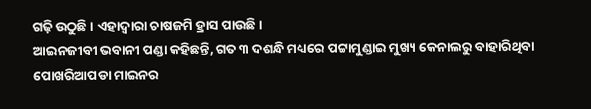ଗଢ଼ି ଉଠୁଛି । ଏହାଦ୍ୱାରା ଚାଷଜମି ହ୍ରାସ ପାଉଛି।
ଆଇନଜୀବୀ ଭବାନୀ ପଣ୍ଡା କହିଛନ୍ତି, ଗତ ୩ ଦଶନ୍ଧି ମଧ୍ୟରେ ପଟ୍ଟାମୁଣ୍ଡାଇ ମୁଖ୍ୟ କେନାଲରୁ ବାହାରିଥିବା ପୋଖରିଆପଡା ମାଇନର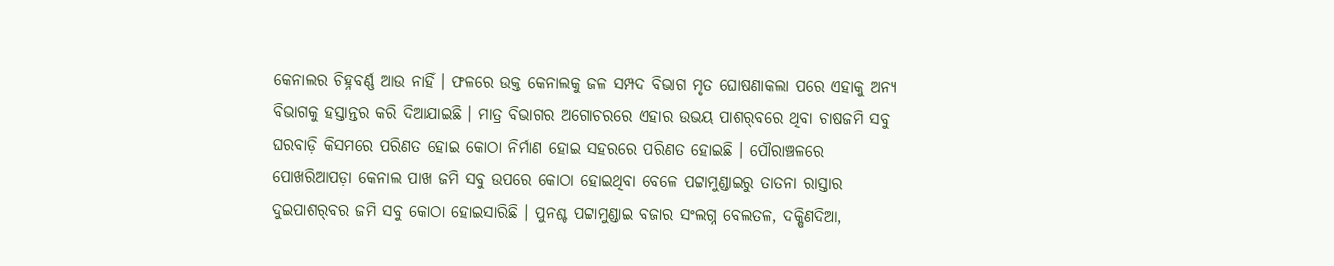କେନାଲର ଚିହ୍ନବର୍ଣ୍ଣ ଆଉ ନାହିଁ । ଫଳରେ ଉକ୍ତ କେନାଲକୁ ଜଳ ସମ୍ପଦ ବିଭାଗ ମୃତ ଘୋଷଣାକଲା ପରେ ଏହାକୁ ଅନ୍ୟ ବିଭାଗକୁ ହସ୍ତାନ୍ତର କରି ଦିଆଯାଇଛି । ମାତ୍ର ବିଭାଗର ଅଗୋଚରରେ ଏହାର ଉଭୟ ପାଶର୍‌ବରେ ଥିବା ଚାଷଜମି ସବୁ ଘରବାଡ଼ି କିସମରେ ପରିଣତ ହୋଇ କୋଠା ନିର୍ମାଣ ହୋଇ ସହରରେ ପରିଣତ ହୋଇଛି । ପୌରାଞ୍ଚଳରେ ପୋଖରିଆପଡ଼ା କେନାଲ ପାଖ ଜମି ସବୁ ଉପରେ କୋଠା ହୋଇଥିବା ବେଳେ ପଟ୍ଟାମୁଣ୍ଡାଇରୁ ତାତନା ରାସ୍ତାର ଦୁଇପାଶର୍‌ବର ଜମି ସବୁ କୋଠା ହୋଇସାରିଛି । ପୁନଶ୍ଚ ପଟ୍ଟାମୁଣ୍ଡାଇ ବଜାର ସଂଲଗ୍ନ ବେଲତଳ, ଦକ୍ଷିଣଦିଆ,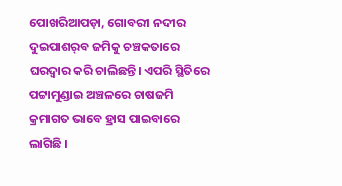ପୋଖରିଆପଡ଼ା, ଗୋବରୀ ନଦୀର ଦୁଇପାଶର୍‌ବ ଜମିକୁ ଚଞ୍ଚକତାରେ ଘରଦ୍ୱାର କରି ଚାଲିଛନ୍ତି। ଏପରି ସ୍ଥିତିରେ ପଟ୍ଟାମୁଣ୍ଡାଇ ଅଞ୍ଚଳରେ ଚାଷଜମି କ୍ରମାଗତ ଭାବେ ହ୍ରାସ ପାଇବାରେ ଲାଗିଛି ।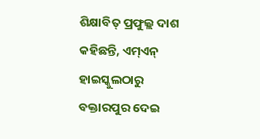ଶିକ୍ଷାବିତ୍‌ ପ୍ରଫୁଲ୍ଲ ଦାଶ କହିଛନ୍ତି, ଏମ୍‌ଏନ୍‌ ହାଇସ୍କୁଲଠାରୁ ବକ୍ତାରପୁର ଦେଇ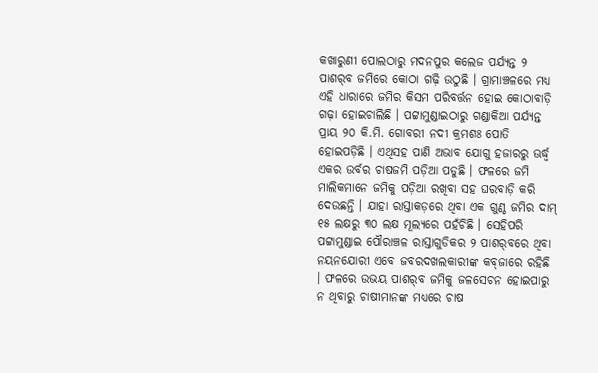କଖାରୁଣୀ ପୋଲଠାରୁ ମଦନପୁର କଲେଜ ପର୍ଯ୍ୟନ୍ତ ୨ ପାଶର୍‌ବ ଜମିରେ କୋଠା ଗଢ଼ି ଉଠୁଛି । ଗ୍ରାମାଞ୍ଚଳରେ ମଧ୍ୟ ଏହି ଧାରାରେ ଜମିର କିସମ ପରିବର୍ତ୍ତନ ହୋଇ କୋଠାବାଡ଼ି ଗଢ଼ା ହୋଇଚାଲିଛି । ପଟ୍ଟାମୁଣ୍ଡାଇଠାରୁ ଗଣ୍ଡାକିଆ ପର୍ଯ୍ୟନ୍ତ ପ୍ରାୟ ୨୦ କି.ମି. ଗୋବରୀ ନଦୀ କ୍ରମଶଃ ପୋତି ହୋଇପଡ଼ିଛି । ଏଥିସହ ପାଣି ଅଭାବ ଯୋଗୁ ହଜାରରୁ ଊର୍ଦ୍ଧ୍ୱ ଏକର ଉର୍ବର ଚାଷଜମି ପଡ଼ିଆ ପଡୁଛି । ଫଳରେ ଜମି ମାଲିକମାନେ ଜମିକୁ ପଡ଼ିଆ ରଖିବା ସହ ଘରବାଡ଼ି କରି ଦେଉଛନ୍ତି । ଯାହା ରାସ୍ତାକଡ଼ରେ ଥିବା ଏକ ଗୁଣ୍ଠ ଜମିର ଦାମ୍‌ ୧୫ ଲକ୍ଷରୁ ୩୦ ଲକ୍ଷ ମୂଲ୍ୟରେ ପହଁଚିଛି । ସେହିପରି ପଟ୍ଟାମୁଣ୍ଡାଇ ପୌରାଞ୍ଚଳ ରାସ୍ତାଗୁଡିକର ୨ ପାଶର୍‌ବରେ ଥିବା ନୟନଯୋରୀ ଏବେ ଜବରଦଖଲକାରୀଙ୍କ କବ୍‌ଜାରେ ରହିଛି । ଫଳରେ ଉଭୟ ପାଶର୍‌ବ ଜମିକୁ ଜଳସେଚନ ହୋଇପାରୁ ନ ଥିବାରୁ ଚାଷୀମାନଙ୍କ ମଧ୍ୟରେ ଚାଷ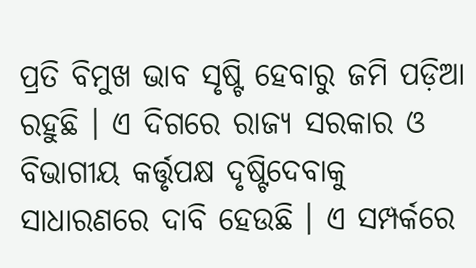ପ୍ରତି ବିମୁଖ ଭାବ ସୃଷ୍ଟି ହେବାରୁ ଜମି ପଡ଼ିଆ ରହୁଛି । ଏ ଦିଗରେ ରାଜ୍ୟ ସରକାର ଓ ବିଭାଗୀୟ କର୍ତ୍ତୃପକ୍ଷ ଦୃଷ୍ଟିଦେବାକୁ ସାଧାରଣରେ ଦାବି ହେଉଛି । ଏ ସମ୍ପର୍କରେ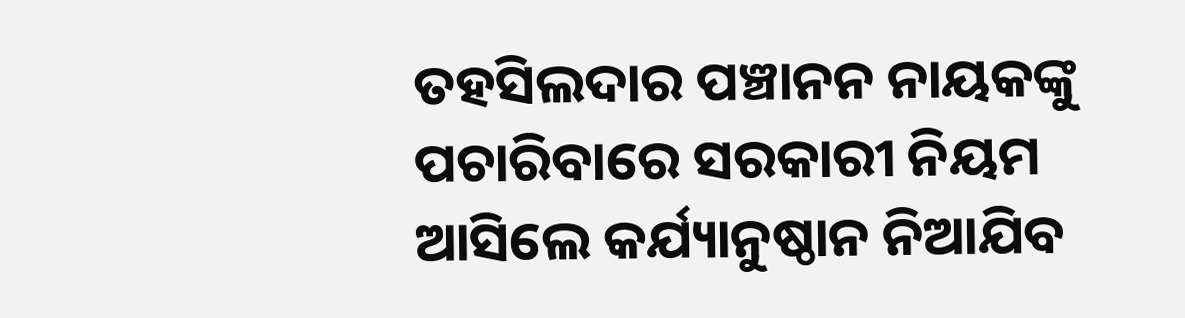ତହସିଲଦାର ପଞ୍ଚାନନ ନାୟକଙ୍କୁ ପଚାରିବାରେ ସରକାରୀ ନିୟମ ଆସିଲେ କର୍ଯ୍ୟାନୁଷ୍ଠାନ ନିଆଯିବ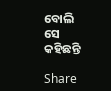ବୋଲି ସେ କହିଛନ୍ତି

Share